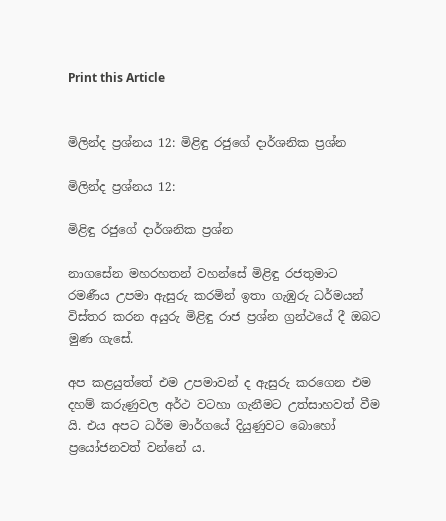Print this Article


මිලින්ද ප්‍රශ්නය 12: මිළිඳු රජුගේ දාර්ශනික ප්‍රශ්න

මිලින්ද ප්‍රශ්නය 12:

මිළිඳු රජුගේ දාර්ශනික ප්‍රශ්න

නාගසේන මහරහතන් වහන්සේ මිළිඳු රජතුමාට රමණීය උපමා ඇසුරු කරමින් ඉතා ගැඹුරු ධර්මයන් විස්තර කරන අයුරු මිළිඳු රාජ ප්‍රශ්න ග්‍රන්ථයේ දී ඔබට මුණ ගැසේ.

අප කළයුත්තේ එම උපමාවන් ද ඇසුරු කරගෙන එම දහම් කරුණුවල අර්ථ වටහා ගැනීමට උත්සාහවත් වීම යි. එය අපට ධර්ම මාර්ගයේ දියුණුවට බොහෝ ප්‍රයෝජනවත් වන්නේ ය.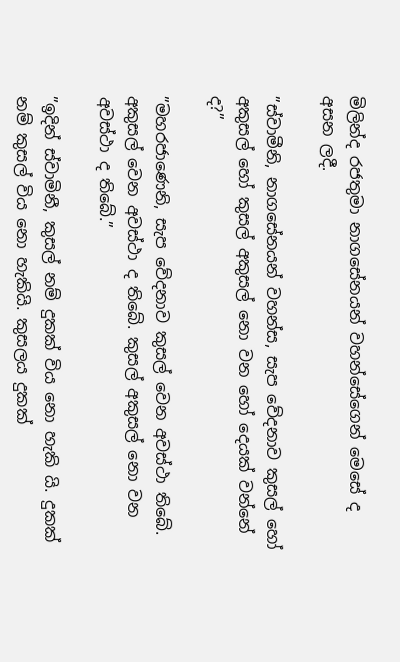මිලින්ද රජතුමා නාගසේනයන් වහන්සේගෙන් මෙසේ ද අසන ලදී.

”ස්වාමීනි, නාගසේනයන් වහන්ස, සැප වේදනාව කුසල් හෝ අකුසල් හෝ කුසල් අකුසල් නො වන හෝ දෙයක් වන්නේ ද?”

”මහරජාණෙනි, සැප වේදනාව කුසල් වෙන අවස්ථා තිබේ. අකුසල් වෙන අවස්ථා ද තිබේ. කුසල් අකුසල් නො වන අවස්ථා ද තිබේ.”

”ඉදින් ස්වාමිනී, කුසල් නම් දුකක් විය නො හැකි යි. දුකක් නම් කුසල් විය නො හැකියි. කුසලය දුකක්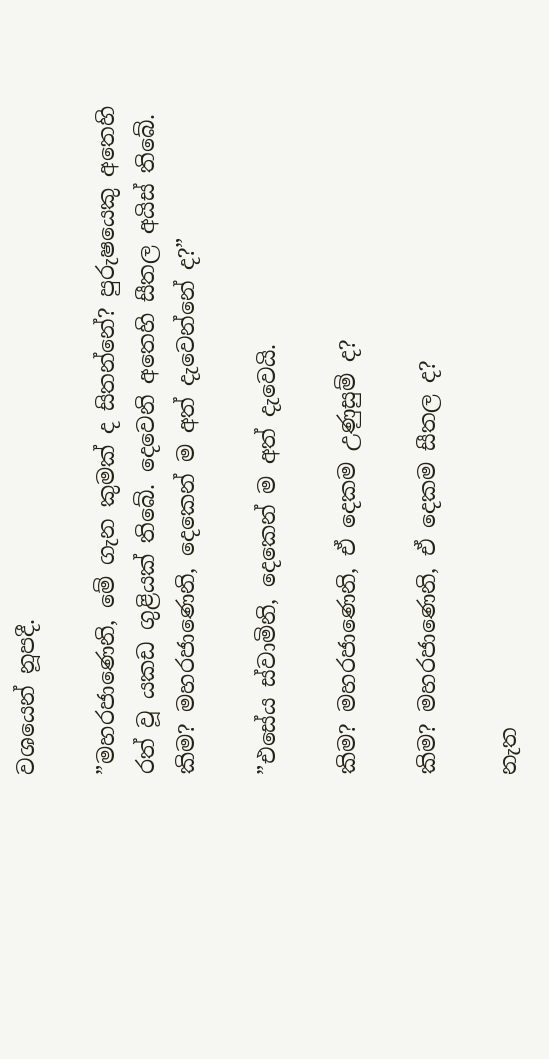වශයෙන් නූපදී.

”මහරජාණෙනි, මේ ගැන කුමක් ද සිතන්නේ? පුරුෂයෙකු අතෙහි රත් වූ යකඩ ගුළියක් තිබේ. දෙවෙනි අතෙහි සීතල අයිස් තිබේ. කිම? මහරජාණෙනි, දෙකෙන් ම අත් දැවෙන්නේ ද?”

”එසේය ස්වාමිනි, දෙකෙන් ම අත් දැවෙයි.

කිම? මහරජාණෙනි, ඒ දෙකම උණුසුම් ද?

කිම? මහරජාණෙනි, ඒ දෙකම සීතල ද?

නැත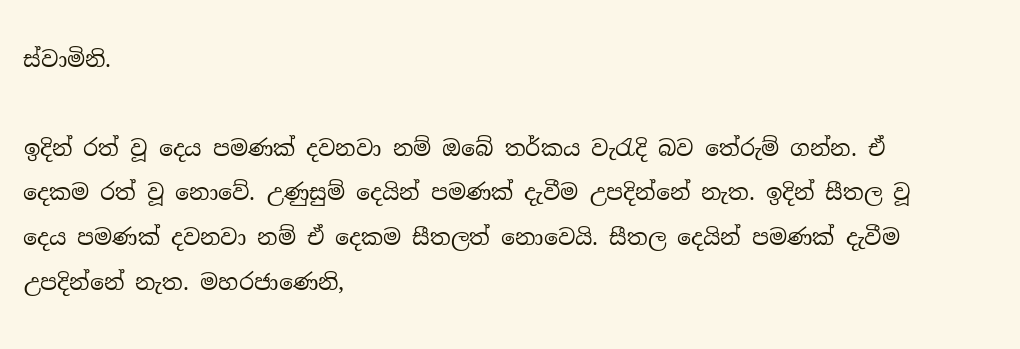ස්වාමිනි.

ඉදින් රත් වූ දෙය පමණක් දවනවා නම් ඔබේ තර්කය වැරැදි බව තේරුම් ගන්න. ඒ දෙකම රත් වූ නොවේ. උණුසුම් දෙයින් පමණක් දැවීම උපදින්නේ නැත. ඉදින් සීතල වූ දෙය පමණක් දවනවා නම් ඒ දෙකම සීතලත් නොවෙයි. සීතල දෙයින් පමණක් දැවීම උපදින්නේ නැත. මහරජාණෙනි,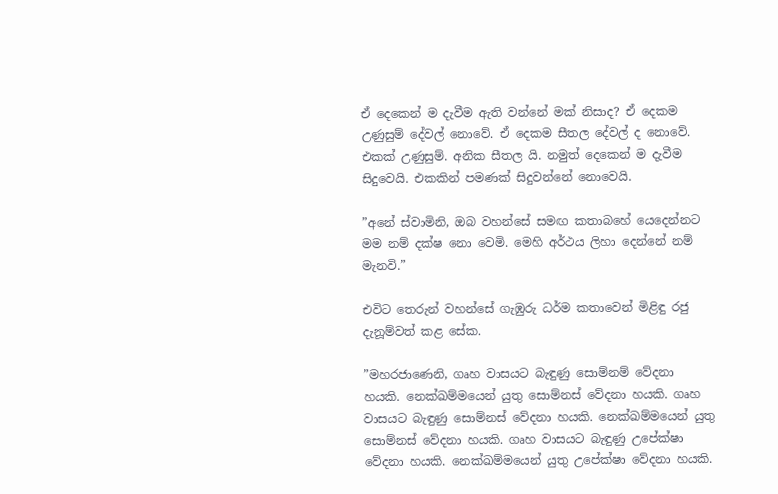ඒ දෙකෙන් ම දැවීම ඇති වන්නේ මක් නිසාද? ඒ දෙකම උණුසුම් දේවල් නොවේ. ඒ දෙකම සීතල දේවල් ද නොවේ. එකක් උණුසුම්. අනික සීතල යි. නමුත් දෙකෙන් ම දැවීම සිදුවෙයි. එකකින් පමණක් සිදුවන්නේ නොවෙයි.

”අනේ ස්වාමිනි, ඔබ වහන්සේ සමඟ කතාබහේ යෙදෙන්නට මම නම් දක්ෂ නො වෙමි. මෙහි අර්ථය ලිහා දෙන්නේ නම් මැනවි.”

එවිට තෙරුන් වහන්සේ ගැඹුරු ධර්ම කතාවෙන් මිළිඳු රජු දැනූම්වත් කළ සේක.

”මහරජාණෙනි, ගෘහ වාසයට බැඳුණු සොම්නම් වේදනා හයකි. නෙක්ඛම්මයෙන් යුතු සොම්නස් වේදනා හයකි. ගෘහ වාසයට බැඳුණු සොම්නස් වේදනා හයකි. නෙක්ඛම්මයෙන් යුතු සොම්නස් වේදනා හයකි. ගෘහ වාසයට බැඳුණු උපේක්ෂා වේදනා හයකි. නෙක්ඛම්මයෙන් යුතු උපේක්ෂා වේදනා හයකි.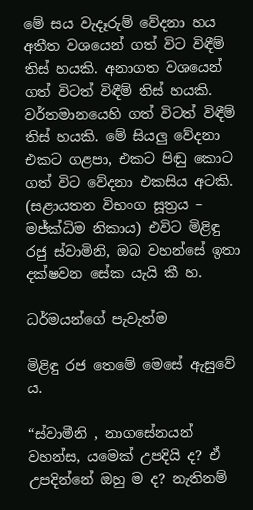මේ සය වැදෑරුම් වේදනා හය අතීත වශයෙන් ගත් විට විඳීම් තිස් හයකි. අනාගත වශයෙන් ගත් විටත් විඳීම් තිස් හයකි. වර්තමානයෙහි ගත් විටත් විඳීම් තිස් හයකි. මේ සියලු වේදනා එකට ගළපා, එකට පිඬු කොට ගත් විට වේදනා එකසිය අටකි. (සළායතන විභංග සූත්‍රය – මජ්ක්‍ධිම නිකාය) එවිට මිළිඳු රජු ස්වාමිනි, ඔබ වහන්සේ ඉතා දක්ෂවන සේක යැයි කී හ.

ධර්මයන්ගේ පැවැත්ම

මිළිඳු රජ තෙමේ මෙසේ ඇසුවේ ය.

“ස්වාමීනි , නාගසේනයන් වහන්ස, යමෙක් උපදියි ද? ඒ උපදින්නේ ඔහු ම ද? නැතිනම්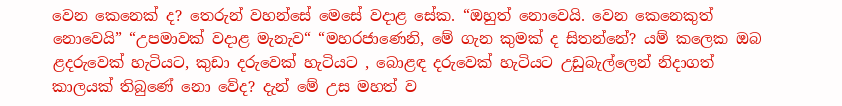වෙන කෙනෙක් ද? තෙරුන් වහන්සේ මෙසේ වදාළ සේක. “ඔහුත් නොවෙයි. වෙන කෙනෙකුත් නොවෙයි” “උපමාවක් වදාළ මැනැව“ “මහරජාණෙනි, මේ ගැන කුමක් ද සිතන්නේ? යම් කලෙක ඔබ ළදරුවෙක් හැටියට, කුඩා දරුවෙක් හැටියට , බොළඳ දරුවෙක් හැටියට උඩුබැල්ලෙන් නිදාගත් කාලයක් තිබුණේ නො වේද? දැන් මේ උස මහත් ව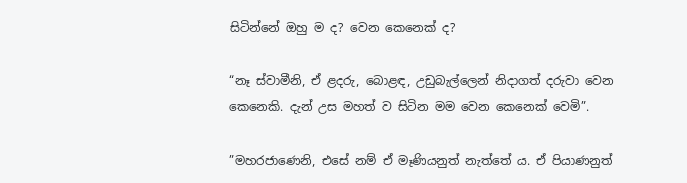සිටින්නේ ඔහු ම ද? වෙන කෙනෙක් ද?

“නෑ ස්වාමීනි, ඒ ළදරු, බොළඳ, උඩුබැල්ලෙන් නිදාගත් දරුවා වෙන කෙනෙකි. දැන් උස මහත් ව සිටින මම වෙන කෙනෙක් වෙමි”.

”මහරජාණෙනි, එසේ නම් ඒ මෑණියනුත් නැත්තේ ය. ඒ පියාණනුත්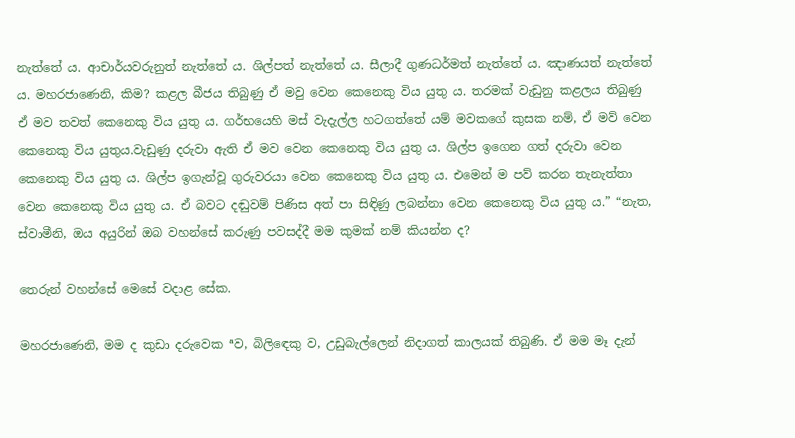නැත්තේ ය. ආචාර්යවරුනුත් නැත්තේ ය. ශිල්පත් නැත්තේ ය. සීලාදී ගුණධර්මත් නැත්තේ ය. ඤාණයත් නැත්තේ ය. මහරජාණෙනි, කිම? කළල බීජය තිබුණු ඒ මවු වෙන කෙනෙකු විය යුතු ය. තරමක් වැඩුනු කළලය තිබුණු ඒ මව තවත් කෙනෙකු විය යුතු ය. ගර්භයෙහි මස් වැදැල්ල හටගත්තේ යම් මවකගේ කුසක නම්, ඒ මව් වෙන කෙනෙකු විය යුතුය.වැඩුණු දරුවා ඇති ඒ මව වෙන කෙනෙකු විය යුතු ය. ශිල්ප ඉගෙන ගත් දරුවා වෙන කෙනෙකු විය යුතු ය. ශිල්ප ඉගැන්වූ ගුරුවරයා වෙන කෙනෙකු විය යුතු ය. එමෙන් ම පව් කරන තැනැත්තා වෙන කෙනෙකු විය යුතු ය. ඒ බවට දඬුවම් පිණිස අත් පා සිඳිණු ලබන්නා වෙන කෙනෙකු විය යුතු ය.” “නැත, ස්වාමීනි, ඔය අයුරින් ඔබ වහන්සේ කරුණු පවසද්දී මම කුමක් නම් කියන්න ද?

තෙරුන් වහන්සේ මෙසේ වදාළ සේක.

මහරජාණෙනි, මම ද කුඩා දරුවෙක ªව, බිලිඳෙකු ව, උඩුබැල්ලෙන් නිදාගත් කාලයක් තිබුණි. ඒ මම මෑ දැන්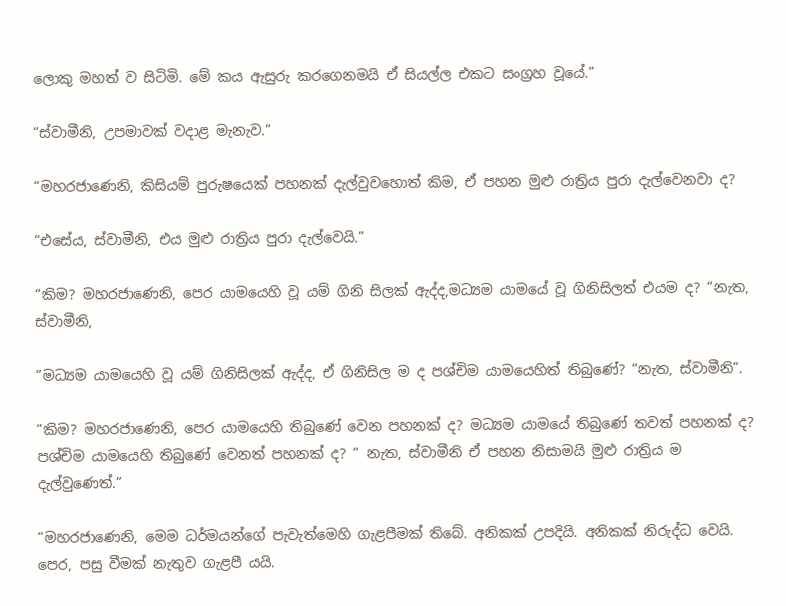ලොකු මහත් ව සිටිමි. මේ කය ඇසුරු කරගෙනමයි ඒ සියල්ල එකට සංග්‍රහ වූයේ.”

“ස්වාමීනි, උපමාවක් වදාළ මැනැව.”

“මහරජාණෙනි, කිසියම් පුරුෂයෙක් පහනක් දැල්වුවහොත් කිම, ඒ පහන මුළු රාත්‍රිය පුරා දැල්වෙනවා ද?

“එසේය, ස්වාමීනි, එය මුළු රාත්‍රිය පුරා දැල්වෙයි.”

“කිම? මහරජාණෙනි, පෙර යාමයෙහි වූ යම් ගිනි සිලක් ඇද්ද,මධ්‍යම යාමයේ වූ ගිනිසිලත් එයම ද? “නැත, ස්වාමීනි,

”මධ්‍යම යාමයෙහි වූ යම් ගිනිසිලක් ඇද්ද, ඒ ගිනිසිල ම ද පශ්චිම යාමයෙහිත් තිබුණේ? “නැත, ස්වාමීනි”.

“කිම? මහරජාණෙනි, පෙර යාමයෙහි තිබුණේ වෙන පහනක් ද? මධ්‍යම යාමයේ තිබුණේ තවත් පහනක් ද? පශ්චිම යාමයෙහි තිබුණේ වෙනත් පහනක් ද? “ නැත, ස්වාමීනි ඒ පහන නිසාමයි මුළු රාත්‍රිය ම දැල්වුණෙත්.”

“මහරජාණෙනි, මෙම ධර්මයන්ගේ පැවැත්මෙහි ගැළපීමක් තිබේ. අනිකක් උපදියි. අනිකක් නිරුද්ධ වෙයි. පෙර, පසු වීමක් නැතුව ගැළපී යයි.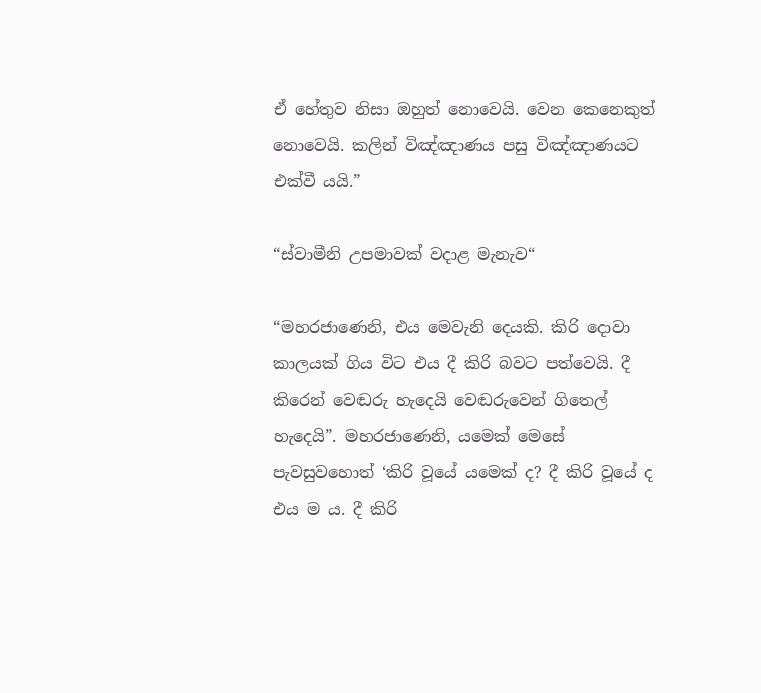ඒ හේතුව නිසා ඔහුත් නොවෙයි. වෙන කෙනෙකුත් නොවෙයි. කලින් විඤ්ඤාණය පසු විඤ්ඤාණයට එක්වී යයි.”

“ස්වාමීනි උපමාවක් වදාළ මැනැව“

“මහරජාණෙනි, එය මෙවැනි දෙයකි. කිරි දොවා කාලයක් ගිය විට එය දී කිරි බවට පත්වෙයි. දී කිරෙන් වෙඬරු හැදෙයි වෙඬරුවෙන් ගිතෙල් හැදෙයි”. මහරජාණෙනි, යමෙක් මෙසේ පැවසුවහොත් ‘කිරි වූයේ යමෙක් ද? දී කිරි වූයේ ද එය ම ය. දී කිරි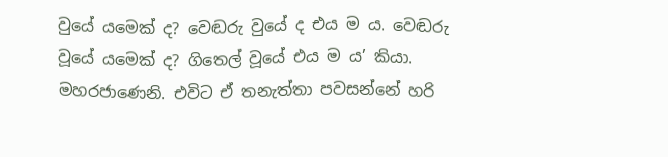වුයේ යමෙක් ද? වෙඬරු වුයේ ද එය ම ය. වෙඬරු වූයේ යමෙක් ද? ගිතෙල් වූයේ එය ම ය’ කියා. මහරජාණෙනි. එවිට ඒ තනැත්තා පවසන්නේ හරි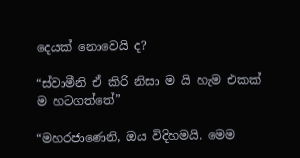දෙයක් නොවෙයි ද?

“ස්වාමීනි ඒ කිරි නිසා ම යි හැම එකක් ම හටගත්තේ”

“මහරජාණෙනි, ඔය විදිහමයි. මෙම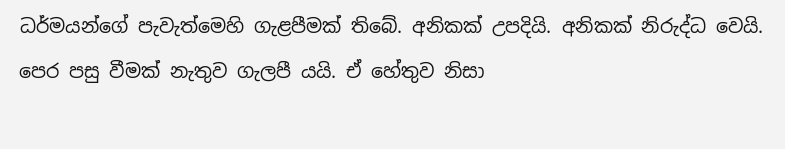ධර්මයන්ගේ පැවැත්මෙහි ගැළපීමක් තිබේ. අනිකක් උපදියි. අනිකක් නිරුද්ධ වෙයි. පෙර පසු වීමක් නැතුව ගැලපී යයි. ඒ හේතුව නිසා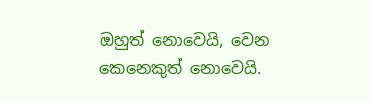ඔහුත් නොවෙයි, වෙන කෙනෙකුත් නොවෙයි.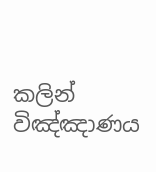කලින් විඤ්ඤාණය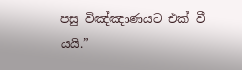පසු විඤ්ඤාණයට එක් වී යයි.”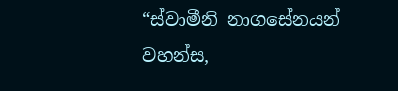“ස්වාමීනි නාගසේනයන් වහන්ස,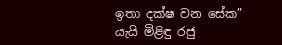ඉතා දක්ෂ වන සේක” යැයි මිළිඳු රජු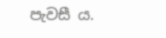පැවසී ය.